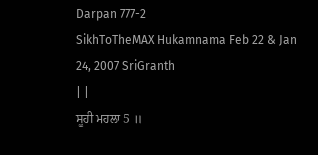Darpan 777-2
SikhToTheMAX Hukamnama Feb 22 & Jan 24, 2007 SriGranth
| |
ਸੂਹੀ ਮਹਲਾ 5 ॥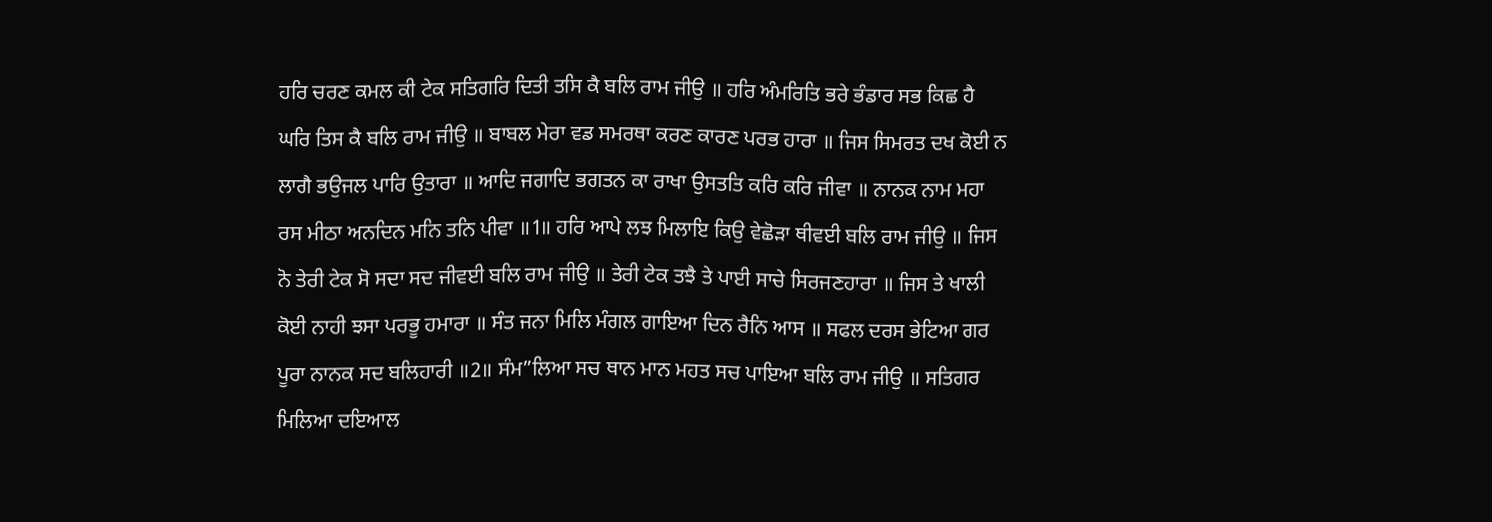ਹਰਿ ਚਰਣ ਕਮਲ ਕੀ ਟੇਕ ਸਤਿਗਰਿ ਦਿਤੀ ਤਸਿ ਕੈ ਬਲਿ ਰਾਮ ਜੀਉ ॥ ਹਰਿ ਅੰਮਰਿਤਿ ਭਰੇ ਭੰਡਾਰ ਸਭ ਕਿਛ ਹੈ ਘਰਿ ਤਿਸ ਕੈ ਬਲਿ ਰਾਮ ਜੀਉ ॥ ਬਾਬਲ ਮੇਰਾ ਵਡ ਸਮਰਥਾ ਕਰਣ ਕਾਰਣ ਪਰਭ ਹਾਰਾ ॥ ਜਿਸ ਸਿਮਰਤ ਦਖ ਕੋਈ ਨ ਲਾਗੈ ਭਉਜਲ ਪਾਰਿ ਉਤਾਰਾ ॥ ਆਦਿ ਜਗਾਦਿ ਭਗਤਨ ਕਾ ਰਾਖਾ ਉਸਤਤਿ ਕਰਿ ਕਰਿ ਜੀਵਾ ॥ ਨਾਨਕ ਨਾਮ ਮਹਾ ਰਸ ਮੀਠਾ ਅਨਦਿਨ ਮਨਿ ਤਨਿ ਪੀਵਾ ॥1॥ ਹਰਿ ਆਪੇ ਲਝ ਮਿਲਾਇ ਕਿਉ ਵੇਛੋੜਾ ਥੀਵਈ ਬਲਿ ਰਾਮ ਜੀਉ ॥ ਜਿਸ ਨੋ ਤੇਰੀ ਟੇਕ ਸੋ ਸਦਾ ਸਦ ਜੀਵਈ ਬਲਿ ਰਾਮ ਜੀਉ ॥ ਤੇਰੀ ਟੇਕ ਤਝੈ ਤੇ ਪਾਈ ਸਾਚੇ ਸਿਰਜਣਹਾਰਾ ॥ ਜਿਸ ਤੇ ਖਾਲੀ ਕੋਈ ਨਾਹੀ ਝਸਾ ਪਰਭੂ ਹਮਾਰਾ ॥ ਸੰਤ ਜਨਾ ਮਿਲਿ ਮੰਗਲ ਗਾਇਆ ਦਿਨ ਰੈਨਿ ਆਸ ॥ ਸਫਲ ਦਰਸ ਭੇਟਿਆ ਗਰ ਪੂਰਾ ਨਾਨਕ ਸਦ ਬਲਿਹਾਰੀ ॥2॥ ਸੰਮ”ਲਿਆ ਸਚ ਥਾਨ ਮਾਨ ਮਹਤ ਸਚ ਪਾਇਆ ਬਲਿ ਰਾਮ ਜੀਉ ॥ ਸਤਿਗਰ ਮਿਲਿਆ ਦਇਆਲ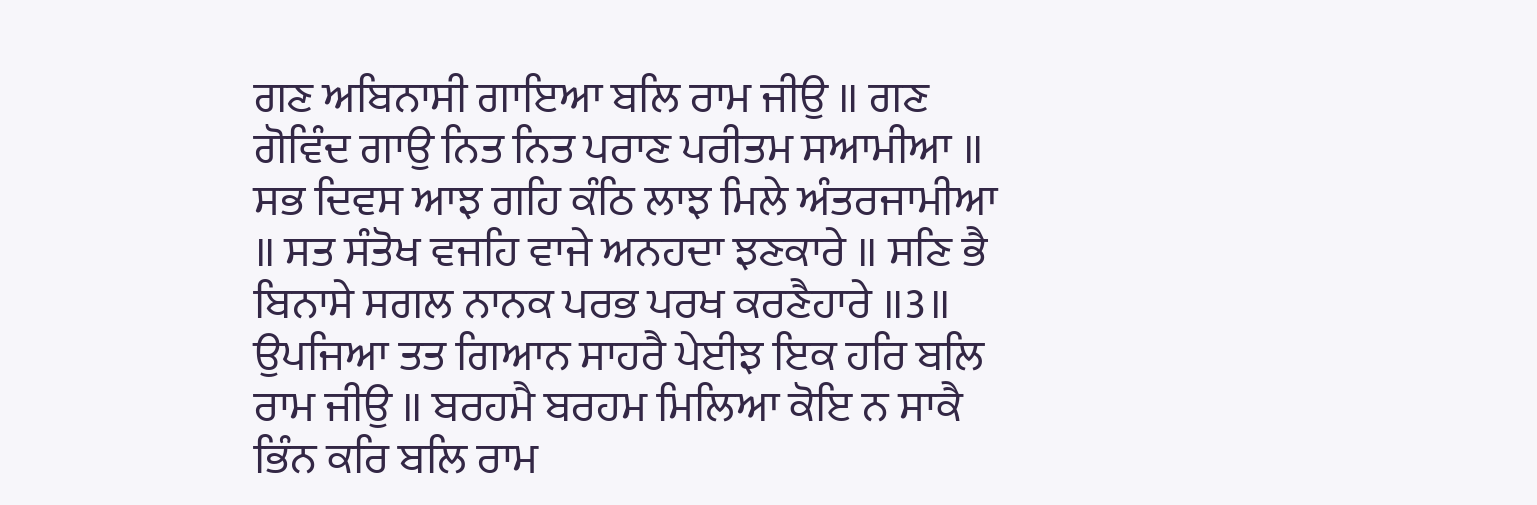ਗਣ ਅਬਿਨਾਸੀ ਗਾਇਆ ਬਲਿ ਰਾਮ ਜੀਉ ॥ ਗਣ ਗੋਵਿੰਦ ਗਾਉ ਨਿਤ ਨਿਤ ਪਰਾਣ ਪਰੀਤਮ ਸਆਮੀਆ ॥ ਸਭ ਦਿਵਸ ਆਝ ਗਹਿ ਕੰਠਿ ਲਾਝ ਮਿਲੇ ਅੰਤਰਜਾਮੀਆ ॥ ਸਤ ਸੰਤੋਖ ਵਜਹਿ ਵਾਜੇ ਅਨਹਦਾ ਝਣਕਾਰੇ ॥ ਸਣਿ ਭੈ ਬਿਨਾਸੇ ਸਗਲ ਨਾਨਕ ਪਰਭ ਪਰਖ ਕਰਣੈਹਾਰੇ ॥3॥ ਉਪਜਿਆ ਤਤ ਗਿਆਨ ਸਾਹਰੈ ਪੇਈਝ ਇਕ ਹਰਿ ਬਲਿ ਰਾਮ ਜੀਉ ॥ ਬਰਹਮੈ ਬਰਹਮ ਮਿਲਿਆ ਕੋਇ ਨ ਸਾਕੈ ਭਿੰਨ ਕਰਿ ਬਲਿ ਰਾਮ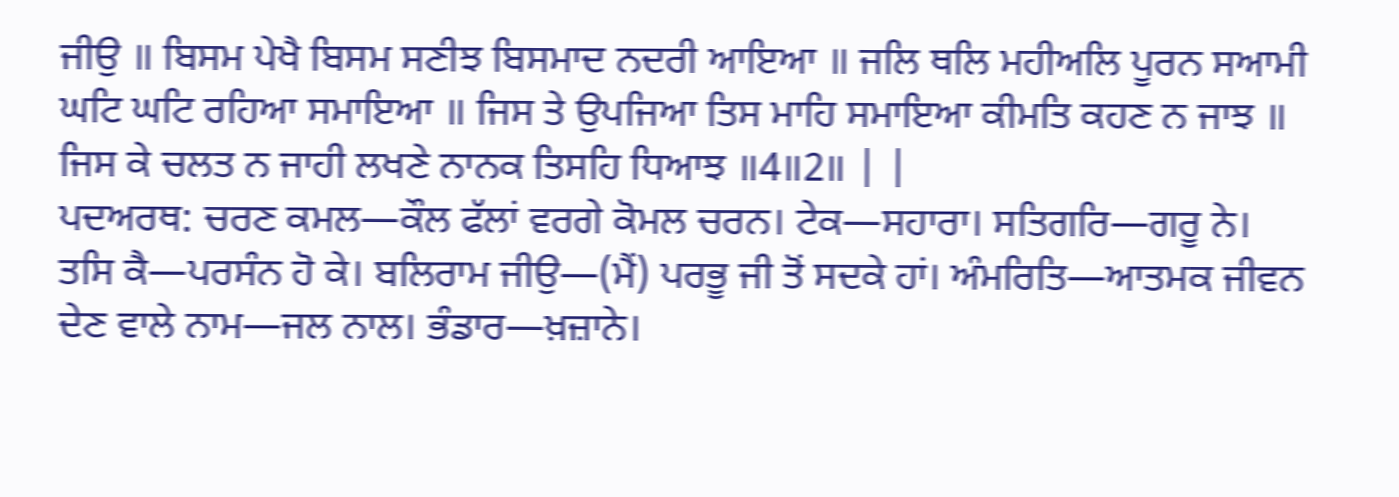ਜੀਉ ॥ ਬਿਸਮ ਪੇਖੈ ਬਿਸਮ ਸਣੀਝ ਬਿਸਮਾਦ ਨਦਰੀ ਆਇਆ ॥ ਜਲਿ ਥਲਿ ਮਹੀਅਲਿ ਪੂਰਨ ਸਆਮੀ ਘਟਿ ਘਟਿ ਰਹਿਆ ਸਮਾਇਆ ॥ ਜਿਸ ਤੇ ਉਪਜਿਆ ਤਿਸ ਮਾਹਿ ਸਮਾਇਆ ਕੀਮਤਿ ਕਹਣ ਨ ਜਾਝ ॥ ਜਿਸ ਕੇ ਚਲਤ ਨ ਜਾਹੀ ਲਖਣੇ ਨਾਨਕ ਤਿਸਹਿ ਧਿਆਝ ॥4॥2॥ | |
ਪਦਅਰਥ: ਚਰਣ ਕਮਲ—ਕੌਲ ਫੱਲਾਂ ਵਰਗੇ ਕੋਮਲ ਚਰਨ। ਟੇਕ—ਸਹਾਰਾ। ਸਤਿਗਰਿ—ਗਰੂ ਨੇ। ਤਸਿ ਕੈ—ਪਰਸੰਨ ਹੋ ਕੇ। ਬਲਿਰਾਮ ਜੀਉ—(ਮੈਂ) ਪਰਭੂ ਜੀ ਤੋਂ ਸਦਕੇ ਹਾਂ। ਅੰਮਰਿਤਿ—ਆਤਮਕ ਜੀਵਨ ਦੇਣ ਵਾਲੇ ਨਾਮ—ਜਲ ਨਾਲ। ਭੰਡਾਰ—ਖ਼ਜ਼ਾਨੇ।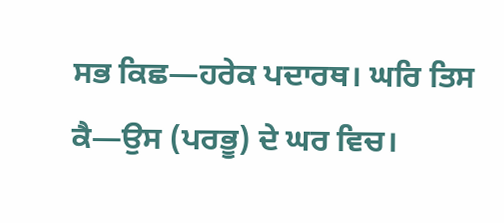ਸਭ ਕਿਛ—ਹਰੇਕ ਪਦਾਰਥ। ਘਰਿ ਤਿਸ ਕੈ—ਉਸ (ਪਰਭੂ) ਦੇ ਘਰ ਵਿਚ।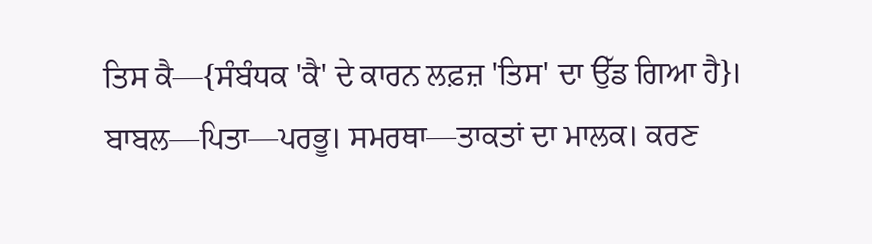ਤਿਸ ਕੈ—{ਸੰਬੰਧਕ 'ਕੈ' ਦੇ ਕਾਰਨ ਲਫ਼ਜ਼ 'ਤਿਸ' ਦਾ ਉੱਡ ਗਿਆ ਹੈ}। ਬਾਬਲ—ਪਿਤਾ—ਪਰਭੂ। ਸਮਰਥਾ—ਤਾਕਤਾਂ ਦਾ ਮਾਲਕ। ਕਰਣ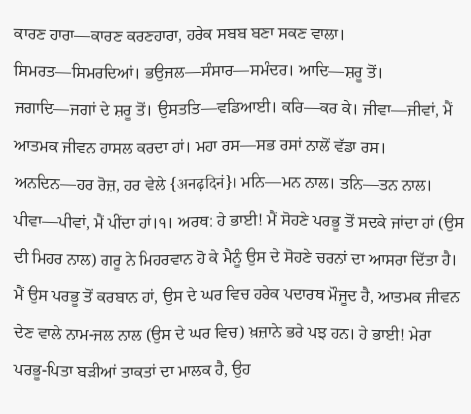ਕਾਰਣ ਹਾਰਾ—ਕਾਰਣ ਕਰਣਹਾਰਾ, ਹਰੇਕ ਸਬਬ ਬਣਾ ਸਕਣ ਵਾਲਾ। ਸਿਮਰਤ—ਸਿਮਰਦਿਆਂ। ਭਉਜਲ—ਸੰਸਾਰ—ਸਮੰਦਰ। ਆਦਿ—ਸ਼ਰੂ ਤੋਂ। ਜਗਾਦਿ—ਜਗਾਂ ਦੇ ਸ਼ਰੂ ਤੋਂ। ਉਸਤਤਿ—ਵਡਿਆਈ। ਕਰਿ—ਕਰ ਕੇ। ਜੀਵਾ—ਜੀਵਾਂ, ਮੈਂ ਆਤਮਕ ਜੀਵਨ ਹਾਸਲ ਕਰਦਾ ਹਾਂ। ਮਹਾ ਰਸ—ਸਭ ਰਸਾਂ ਨਾਲੋਂ ਵੱਡਾ ਰਸ। ਅਨਦਿਨ—ਹਰ ਰੋਜ਼, ਹਰ ਵੇਲੇ {अनढ़दिनं}। ਮਨਿ—ਮਨ ਨਾਲ। ਤਨਿ—ਤਨ ਨਾਲ। ਪੀਵਾ—ਪੀਵਾਂ, ਮੈਂ ਪੀਂਦਾ ਹਾਂ।੧। ਅਰਥ: ਹੇ ਭਾਈ! ਮੈਂ ਸੋਹਣੇ ਪਰਭੂ ਤੋਂ ਸਦਕੇ ਜਾਂਦਾ ਹਾਂ (ਉਸ ਦੀ ਮਿਹਰ ਨਾਲ) ਗਰੂ ਨੇ ਮਿਹਰਵਾਨ ਹੋ ਕੇ ਮੈਨੂੰ ਉਸ ਦੇ ਸੋਹਣੇ ਚਰਨਾਂ ਦਾ ਆਸਰਾ ਦਿੱਤਾ ਹੈ। ਮੈਂ ਉਸ ਪਰਭੂ ਤੋਂ ਕਰਬਾਨ ਹਾਂ, ਉਸ ਦੇ ਘਰ ਵਿਚ ਹਰੇਕ ਪਦਾਰਥ ਮੌਜੂਦ ਹੈ, ਆਤਮਕ ਜੀਵਨ ਦੇਣ ਵਾਲੇ ਨਾਮ-ਜਲ ਨਾਲ (ਉਸ ਦੇ ਘਰ ਵਿਚ) ਖ਼ਜ਼ਾਨੇ ਭਰੇ ਪਝ ਹਨ। ਹੇ ਭਾਈ! ਮੇਰਾ ਪਰਭੂ-ਪਿਤਾ ਬੜੀਆਂ ਤਾਕਤਾਂ ਦਾ ਮਾਲਕ ਹੈ, ਉਹ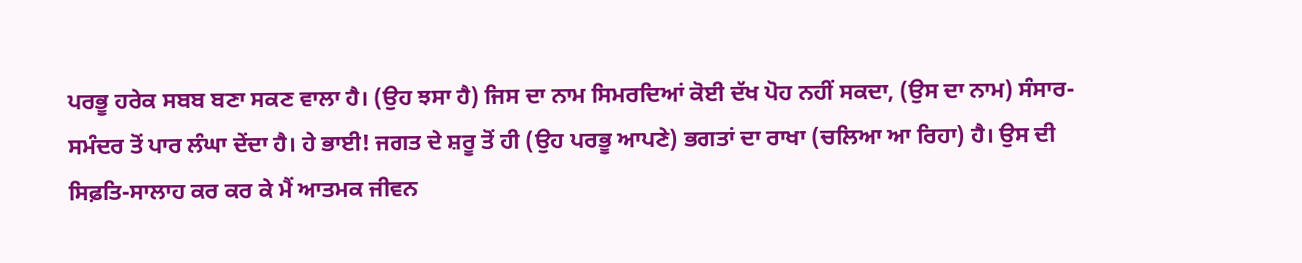ਪਰਭੂ ਹਰੇਕ ਸਬਬ ਬਣਾ ਸਕਣ ਵਾਲਾ ਹੈ। (ਉਹ ਝਸਾ ਹੈ) ਜਿਸ ਦਾ ਨਾਮ ਸਿਮਰਦਿਆਂ ਕੋਈ ਦੱਖ ਪੋਹ ਨਹੀਂ ਸਕਦਾ, (ਉਸ ਦਾ ਨਾਮ) ਸੰਸਾਰ-ਸਮੰਦਰ ਤੋਂ ਪਾਰ ਲੰਘਾ ਦੇਂਦਾ ਹੈ। ਹੇ ਭਾਈ! ਜਗਤ ਦੇ ਸ਼ਰੂ ਤੋਂ ਹੀ (ਉਹ ਪਰਭੂ ਆਪਣੇ) ਭਗਤਾਂ ਦਾ ਰਾਖਾ (ਚਲਿਆ ਆ ਰਿਹਾ) ਹੈ। ਉਸ ਦੀ ਸਿਫ਼ਤਿ-ਸਾਲਾਹ ਕਰ ਕਰ ਕੇ ਮੈਂ ਆਤਮਕ ਜੀਵਨ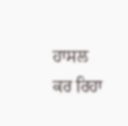ਹਾਸਲ ਕਰ ਰਿਹਾ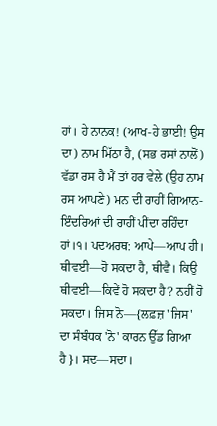ਹਾਂ। ਹੇ ਨਾਨਕ! (ਆਖ-ਹੇ ਭਾਈ! ਉਸ ਦਾ) ਨਾਮ ਮਿੱਠਾ ਹੈ, (ਸਭ ਰਸਾਂ ਨਾਲੋਂ) ਵੱਡਾ ਰਸ ਹੈ ਮੈਂ ਤਾਂ ਹਰ ਵੇਲੇ (ਉਹ ਨਾਮ ਰਸ ਆਪਣੇ) ਮਨ ਦੀ ਰਾਹੀਂ ਗਿਆਨ-ਇੰਦਰਿਆਂ ਦੀ ਰਾਹੀਂ ਪੀਂਦਾ ਰਹਿੰਦਾ ਹਾਂ।੧। ਪਦਅਰਥ: ਆਪੇ—ਆਪ ਹੀ। ਥੀਵਈ—ਹੋ ਸਕਦਾ ਹੈ, ਥੀਵੈ। ਕਿਉ ਥੀਵਈ—ਕਿਵੇਂ ਹੋ ਸਕਦਾ ਹੈ? ਨਹੀਂ ਹੋ ਸਕਦਾ। ਜਿਸ ਨੋ—{ਲਫ਼ਜ਼ 'ਜਿਸ' ਦਾ ਸੰਬੰਧਕ 'ਨੋ' ਕਾਰਨ ਉੱਡ ਗਿਆ ਹੈ}। ਸਦ—ਸਦਾ।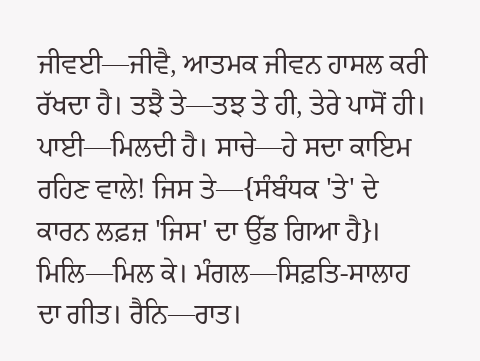ਜੀਵਈ—ਜੀਵੈ, ਆਤਮਕ ਜੀਵਨ ਹਾਸਲ ਕਰੀ ਰੱਖਦਾ ਹੈ। ਤਝੈ ਤੇ—ਤਝ ਤੇ ਹੀ, ਤੇਰੇ ਪਾਸੋਂ ਹੀ। ਪਾਈ—ਮਿਲਦੀ ਹੈ। ਸਾਚੇ—ਹੇ ਸਦਾ ਕਾਇਮ ਰਹਿਣ ਵਾਲੇ! ਜਿਸ ਤੇ—{ਸੰਬੰਧਕ 'ਤੇ' ਦੇ ਕਾਰਨ ਲਫ਼ਜ਼ 'ਜਿਸ' ਦਾ ਉੱਡ ਗਿਆ ਹੈ}। ਮਿਲਿ—ਮਿਲ ਕੇ। ਮੰਗਲ—ਸਿਫ਼ਤਿ-ਸਾਲਾਹ ਦਾ ਗੀਤ। ਰੈਨਿ—ਰਾਤ।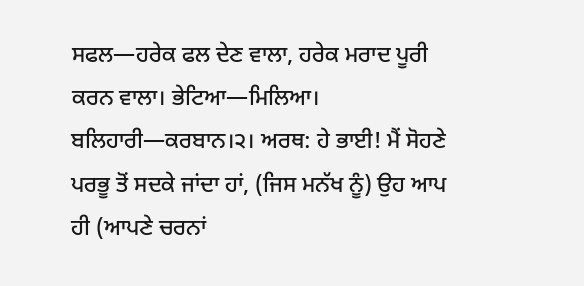ਸਫਲ—ਹਰੇਕ ਫਲ ਦੇਣ ਵਾਲਾ, ਹਰੇਕ ਮਰਾਦ ਪੂਰੀ ਕਰਨ ਵਾਲਾ। ਭੇਟਿਆ—ਮਿਲਿਆ। ਬਲਿਹਾਰੀ—ਕਰਬਾਨ।੨। ਅਰਥ: ਹੇ ਭਾਈ! ਮੈਂ ਸੋਹਣੇ ਪਰਭੂ ਤੋਂ ਸਦਕੇ ਜਾਂਦਾ ਹਾਂ, (ਜਿਸ ਮਨੱਖ ਨੂੰ) ਉਹ ਆਪ ਹੀ (ਆਪਣੇ ਚਰਨਾਂ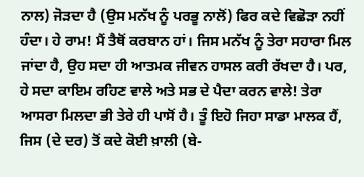ਨਾਲ) ਜੋੜਦਾ ਹੈ (ਉਸ ਮਨੱਖ ਨੂੰ ਪਰਭੂ ਨਾਲੋਂ) ਫਿਰ ਕਦੇ ਵਿਛੋੜਾ ਨਹੀਂ ਹੰਦਾ। ਹੇ ਰਾਮ! ਮੈਂ ਤੈਥੋਂ ਕਰਬਾਨ ਹਾਂ। ਜਿਸ ਮਨੱਖ ਨੂੰ ਤੇਰਾ ਸਹਾਰਾ ਮਿਲ ਜਾਂਦਾ ਹੈ, ਉਹ ਸਦਾ ਹੀ ਆਤਮਕ ਜੀਵਨ ਹਾਸਲ ਕਰੀ ਰੱਖਦਾ ਹੈ। ਪਰ, ਹੇ ਸਦਾ ਕਾਇਮ ਰਹਿਣ ਵਾਲੇ ਅਤੇ ਸਭ ਦੇ ਪੈਦਾ ਕਰਨ ਵਾਲੇ! ਤੇਰਾ ਆਸਰਾ ਮਿਲਦਾ ਭੀ ਤੇਰੇ ਹੀ ਪਾਸੋਂ ਹੈ। ਤੂੰ ਇਹੋ ਜਿਹਾ ਸਾਡਾ ਮਾਲਕ ਹੈਂ, ਜਿਸ (ਦੇ ਦਰ) ਤੋਂ ਕਦੇ ਕੋਈ ਖ਼ਾਲੀ (ਬੇ-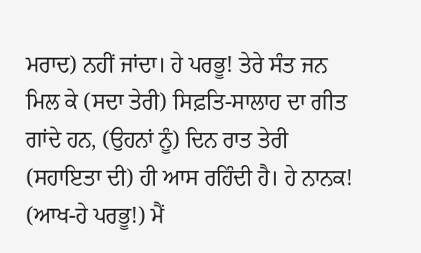ਮਰਾਦ) ਨਹੀਂ ਜਾਂਦਾ। ਹੇ ਪਰਭੂ! ਤੇਰੇ ਸੰਤ ਜਨ ਮਿਲ ਕੇ (ਸਦਾ ਤੇਰੀ) ਸਿਫ਼ਤਿ-ਸਾਲਾਹ ਦਾ ਗੀਤ ਗਾਂਦੇ ਹਨ, (ਉਹਨਾਂ ਨੂੰ) ਦਿਨ ਰਾਤ ਤੇਰੀ (ਸਹਾਇਤਾ ਦੀ) ਹੀ ਆਸ ਰਹਿੰਦੀ ਹੈ। ਹੇ ਨਾਨਕ! (ਆਖ-ਹੇ ਪਰਭੂ!) ਮੈਂ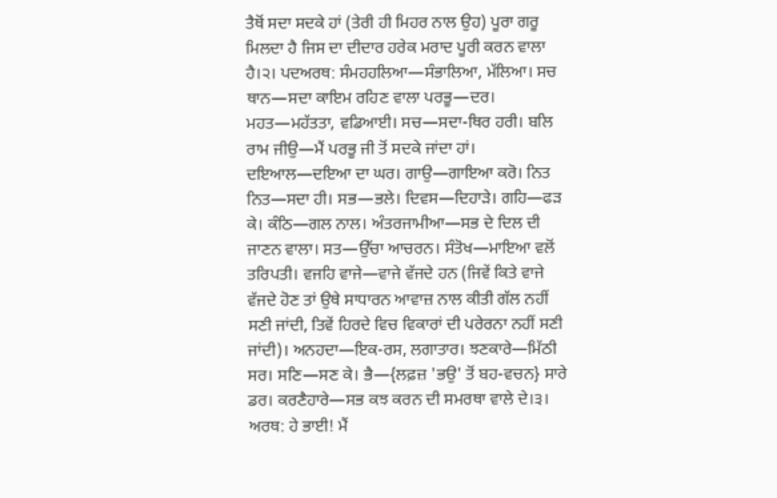ਤੈਥੋਂ ਸਦਾ ਸਦਕੇ ਹਾਂ (ਤੇਰੀ ਹੀ ਮਿਹਰ ਨਾਲ ਉਹ) ਪੂਰਾ ਗਰੂ ਮਿਲਦਾ ਹੈ ਜਿਸ ਦਾ ਦੀਦਾਰ ਹਰੇਕ ਮਰਾਦ ਪੂਰੀ ਕਰਨ ਵਾਲਾ ਹੈ।੨। ਪਦਅਰਥ: ਸੰਮਹਹਲਿਆ—ਸੰਭਾਲਿਆ, ਮੱਲਿਆ। ਸਚ ਥਾਨ—ਸਦਾ ਕਾਇਮ ਰਹਿਣ ਵਾਲਾ ਪਰਭੂ—ਦਰ। ਮਹਤ—ਮਹੱਤਤਾ, ਵਡਿਆਈ। ਸਚ—ਸਦਾ-ਥਿਰ ਹਰੀ। ਬਲਿ ਰਾਮ ਜੀਉ—ਮੈਂ ਪਰਭੂ ਜੀ ਤੋਂ ਸਦਕੇ ਜਾਂਦਾ ਹਾਂ। ਦਇਆਲ—ਦਇਆ ਦਾ ਘਰ। ਗਾਉ—ਗਾਇਆ ਕਰੋ। ਨਿਤ ਨਿਤ—ਸਦਾ ਹੀ। ਸਭ—ਭਲੇ। ਦਿਵਸ—ਦਿਹਾੜੇ। ਗਹਿ—ਫੜ ਕੇ। ਕੰਠਿ—ਗਲ ਨਾਲ। ਅੰਤਰਜਾਮੀਆ—ਸਭ ਦੇ ਦਿਲ ਦੀ ਜਾਣਨ ਵਾਲਾ। ਸਤ—ਉੱਚਾ ਆਚਰਨ। ਸੰਤੋਖ—ਮਾਇਆ ਵਲੋਂ ਤਰਿਪਤੀ। ਵਜਹਿ ਵਾਜੇ—ਵਾਜੇ ਵੱਜਦੇ ਹਨ (ਜਿਵੇਂ ਕਿਤੇ ਵਾਜੇ ਵੱਜਦੇ ਹੋਣ ਤਾਂ ਉਥੇ ਸਾਧਾਰਨ ਆਵਾਜ਼ ਨਾਲ ਕੀਤੀ ਗੱਲ ਨਹੀਂ ਸਣੀ ਜਾਂਦੀ, ਤਿਵੇਂ ਹਿਰਦੇ ਵਿਚ ਵਿਕਾਰਾਂ ਦੀ ਪਰੇਰਨਾ ਨਹੀਂ ਸਣੀ ਜਾਂਦੀ)। ਅਨਹਦਾ—ਇਕ-ਰਸ, ਲਗਾਤਾਰ। ਝਣਕਾਰੇ—ਮਿੱਠੀ ਸਰ। ਸਣਿ—ਸਣ ਕੇ। ਭੈ—{ਲਫ਼ਜ਼ 'ਭਉ' ਤੋਂ ਬਹ-ਵਚਨ} ਸਾਰੇ ਡਰ। ਕਰਣੈਹਾਰੇ—ਸਭ ਕਝ ਕਰਨ ਦੀ ਸਮਰਥਾ ਵਾਲੇ ਦੇ।੩। ਅਰਥ: ਹੇ ਭਾਈ! ਮੈਂ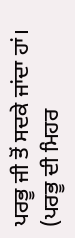ਪਰਭੂ ਜੀ ਤੋਂ ਸਦਕੇ ਜਾਂਦਾ ਹਾਂ। (ਪਰਭੂ ਦੀ ਮਿਹਰ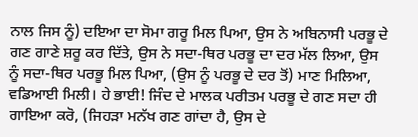ਨਾਲ ਜਿਸ ਨੂੰ) ਦਇਆ ਦਾ ਸੋਮਾ ਗਰੂ ਮਿਲ ਪਿਆ, ਉਸ ਨੇ ਅਬਿਨਾਸੀ ਪਰਭੂ ਦੇ ਗਣ ਗਾਣੇ ਸ਼ਰੂ ਕਰ ਦਿੱਤੇ, ਉਸ ਨੇ ਸਦਾ-ਥਿਰ ਪਰਭੂ ਦਾ ਦਰ ਮੱਲ ਲਿਆ, ਉਸ ਨੂੰ ਸਦਾ-ਥਿਰ ਪਰਭੂ ਮਿਲ ਪਿਆ, (ਉਸ ਨੂੰ ਪਰਭੂ ਦੇ ਦਰ ਤੋਂ) ਮਾਣ ਮਿਲਿਆ, ਵਡਿਆਈ ਮਿਲੀ। ਹੇ ਭਾਈ! ਜਿੰਦ ਦੇ ਮਾਲਕ ਪਰੀਤਮ ਪਰਭੂ ਦੇ ਗਣ ਸਦਾ ਹੀ ਗਾਇਆ ਕਰੋ, (ਜਿਹੜਾ ਮਨੱਖ ਗਣ ਗਾਂਦਾ ਹੈ, ਉਸ ਦੇ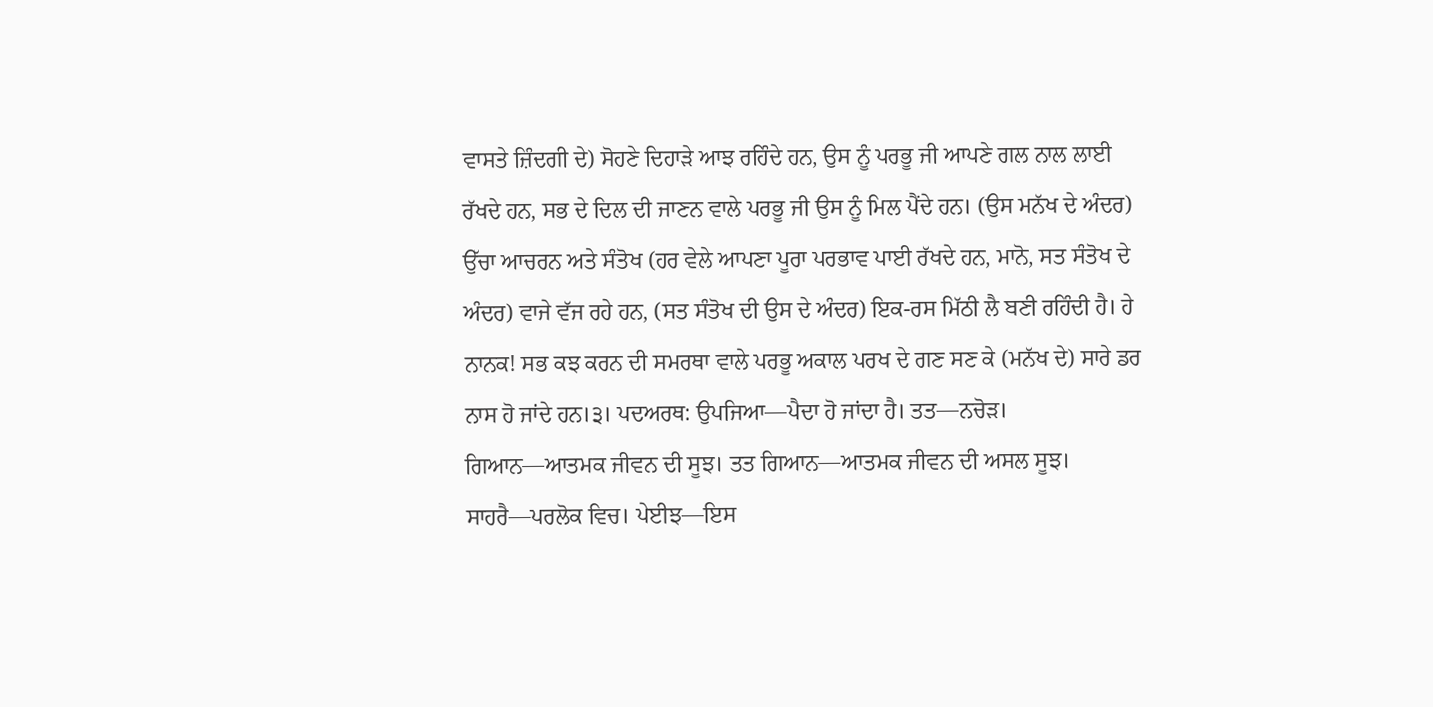ਵਾਸਤੇ ਜ਼ਿੰਦਗੀ ਦੇ) ਸੋਹਣੇ ਦਿਹਾੜੇ ਆਝ ਰਹਿੰਦੇ ਹਨ, ਉਸ ਨੂੰ ਪਰਭੂ ਜੀ ਆਪਣੇ ਗਲ ਨਾਲ ਲਾਈ ਰੱਖਦੇ ਹਨ, ਸਭ ਦੇ ਦਿਲ ਦੀ ਜਾਣਨ ਵਾਲੇ ਪਰਭੂ ਜੀ ਉਸ ਨੂੰ ਮਿਲ ਪੈਂਦੇ ਹਨ। (ਉਸ ਮਨੱਖ ਦੇ ਅੰਦਰ) ਉੱਚਾ ਆਚਰਨ ਅਤੇ ਸੰਤੋਖ (ਹਰ ਵੇਲੇ ਆਪਣਾ ਪੂਰਾ ਪਰਭਾਵ ਪਾਈ ਰੱਖਦੇ ਹਨ, ਮਾਨੋ, ਸਤ ਸੰਤੋਖ ਦੇ ਅੰਦਰ) ਵਾਜੇ ਵੱਜ ਰਹੇ ਹਨ, (ਸਤ ਸੰਤੋਖ ਦੀ ਉਸ ਦੇ ਅੰਦਰ) ਇਕ-ਰਸ ਮਿੱਠੀ ਲੈ ਬਣੀ ਰਹਿੰਦੀ ਹੈ। ਹੇ ਨਾਨਕ! ਸਭ ਕਝ ਕਰਨ ਦੀ ਸਮਰਥਾ ਵਾਲੇ ਪਰਭੂ ਅਕਾਲ ਪਰਖ ਦੇ ਗਣ ਸਣ ਕੇ (ਮਨੱਖ ਦੇ) ਸਾਰੇ ਡਰ ਨਾਸ ਹੋ ਜਾਂਦੇ ਹਨ।੩। ਪਦਅਰਥ: ਉਪਜਿਆ—ਪੈਦਾ ਹੋ ਜਾਂਦਾ ਹੈ। ਤਤ—ਨਚੋੜ। ਗਿਆਨ—ਆਤਮਕ ਜੀਵਨ ਦੀ ਸੂਝ। ਤਤ ਗਿਆਨ—ਆਤਮਕ ਜੀਵਨ ਦੀ ਅਸਲ ਸੂਝ। ਸਾਹਰੈ—ਪਰਲੋਕ ਵਿਚ। ਪੇਈਝ—ਇਸ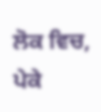ਲੋਕ ਵਿਚ, ਪੇਕੇ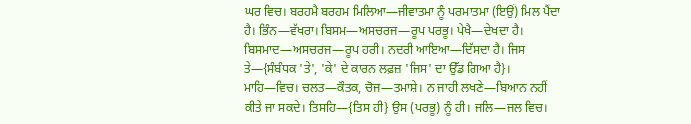ਘਰ ਵਿਚ। ਬਰਹਮੈ ਬਰਹਮ ਮਿਲਿਆ—ਜੀਵਾਤਮਾ ਨੂੰ ਪਰਮਾਤਮਾ (ਇਉਂ) ਮਿਲ ਪੈਂਦਾ ਹੈ। ਭਿੰਨ—ਵੱਖਰਾ। ਬਿਸਮ—ਅਸਚਰਜ—ਰੂਪ ਪਰਭੂ। ਪੇਖੈ—ਦੇਖਦਾ ਹੈ। ਬਿਸਮਾਦ—ਅਸਚਰਜ—ਰੂਪ ਹਰੀ। ਨਦਰੀ ਆਇਆ—ਦਿੱਸਦਾ ਹੈ। ਜਿਸ ਤੇ—{ਸੰਬੰਧਕ 'ਤੇ', 'ਕੇ' ਦੇ ਕਾਰਨ ਲਫ਼ਜ਼ 'ਜਿਸ' ਦਾ ਉੱਡ ਗਿਆ ਹੈ}। ਮਾਹਿ—ਵਿਚ। ਚਲਤ—ਕੌਤਕ, ਚੋਜ—ਤਮਾਸ਼ੇ। ਨ ਜਾਹੀ ਲਖਣੇ—ਬਿਆਨ ਨਹੀਂ ਕੀਤੇ ਜਾ ਸਕਦੇ। ਤਿਸਹਿ—{ਤਿਸ ਹੀ} ਉਸ (ਪਰਭੂ) ਨੂੰ ਹੀ। ਜਲਿ—ਜਲ ਵਿਚ।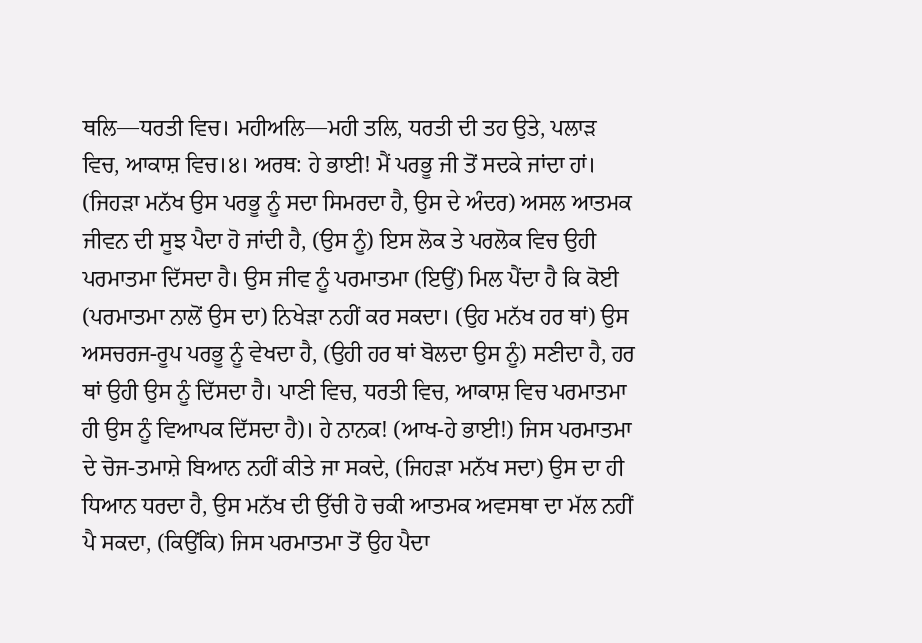ਥਲਿ—ਧਰਤੀ ਵਿਚ। ਮਹੀਅਲਿ—ਮਹੀ ਤਲਿ, ਧਰਤੀ ਦੀ ਤਹ ਉਤੇ, ਪਲਾੜ ਵਿਚ, ਆਕਾਸ਼ ਵਿਚ।੪। ਅਰਥ: ਹੇ ਭਾਈ! ਮੈਂ ਪਰਭੂ ਜੀ ਤੋਂ ਸਦਕੇ ਜਾਂਦਾ ਹਾਂ। (ਜਿਹੜਾ ਮਨੱਖ ਉਸ ਪਰਭੂ ਨੂੰ ਸਦਾ ਸਿਮਰਦਾ ਹੈ, ਉਸ ਦੇ ਅੰਦਰ) ਅਸਲ ਆਤਮਕ ਜੀਵਨ ਦੀ ਸੂਝ ਪੈਦਾ ਹੋ ਜਾਂਦੀ ਹੈ, (ਉਸ ਨੂੰ) ਇਸ ਲੋਕ ਤੇ ਪਰਲੋਕ ਵਿਚ ਉਹੀ ਪਰਮਾਤਮਾ ਦਿੱਸਦਾ ਹੈ। ਉਸ ਜੀਵ ਨੂੰ ਪਰਮਾਤਮਾ (ਇਉਂ) ਮਿਲ ਪੈਂਦਾ ਹੈ ਕਿ ਕੋਈ (ਪਰਮਾਤਮਾ ਨਾਲੋਂ ਉਸ ਦਾ) ਨਿਖੇੜਾ ਨਹੀਂ ਕਰ ਸਕਦਾ। (ਉਹ ਮਨੱਖ ਹਰ ਥਾਂ) ਉਸ ਅਸਚਰਜ-ਰੂਪ ਪਰਭੂ ਨੂੰ ਵੇਖਦਾ ਹੈ, (ਉਹੀ ਹਰ ਥਾਂ ਬੋਲਦਾ ਉਸ ਨੂੰ) ਸਣੀਦਾ ਹੈ, ਹਰ ਥਾਂ ਉਹੀ ਉਸ ਨੂੰ ਦਿੱਸਦਾ ਹੈ। ਪਾਣੀ ਵਿਚ, ਧਰਤੀ ਵਿਚ, ਆਕਾਸ਼ ਵਿਚ ਪਰਮਾਤਮਾ ਹੀ ਉਸ ਨੂੰ ਵਿਆਪਕ ਦਿੱਸਦਾ ਹੈ)। ਹੇ ਨਾਨਕ! (ਆਖ-ਹੇ ਭਾਈ!) ਜਿਸ ਪਰਮਾਤਮਾ ਦੇ ਚੋਜ-ਤਮਾਸ਼ੇ ਬਿਆਨ ਨਹੀਂ ਕੀਤੇ ਜਾ ਸਕਦੇ, (ਜਿਹੜਾ ਮਨੱਖ ਸਦਾ) ਉਸ ਦਾ ਹੀ ਧਿਆਨ ਧਰਦਾ ਹੈ, ਉਸ ਮਨੱਖ ਦੀ ਉੱਚੀ ਹੋ ਚਕੀ ਆਤਮਕ ਅਵਸਥਾ ਦਾ ਮੱਲ ਨਹੀਂ ਪੈ ਸਕਦਾ, (ਕਿਉਂਕਿ) ਜਿਸ ਪਰਮਾਤਮਾ ਤੋਂ ਉਹ ਪੈਦਾ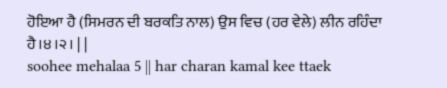ਹੋਇਆ ਹੈ (ਸਿਮਰਨ ਦੀ ਬਰਕਤਿ ਨਾਲ) ਉਸ ਵਿਚ (ਹਰ ਵੇਲੇ) ਲੀਨ ਰਹਿੰਦਾ ਹੈ।੪।੨। | |
soohee mehalaa 5 || har charan kamal kee ttaek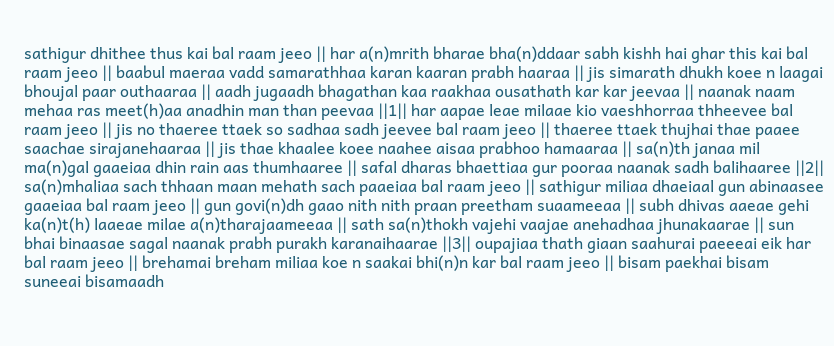sathigur dhithee thus kai bal raam jeeo || har a(n)mrith bharae bha(n)ddaar sabh kishh hai ghar this kai bal raam jeeo || baabul maeraa vadd samarathhaa karan kaaran prabh haaraa || jis simarath dhukh koee n laagai bhoujal paar outhaaraa || aadh jugaadh bhagathan kaa raakhaa ousathath kar kar jeevaa || naanak naam mehaa ras meet(h)aa anadhin man than peevaa ||1|| har aapae leae milaae kio vaeshhorraa thheevee bal raam jeeo || jis no thaeree ttaek so sadhaa sadh jeevee bal raam jeeo || thaeree ttaek thujhai thae paaee saachae sirajanehaaraa || jis thae khaalee koee naahee aisaa prabhoo hamaaraa || sa(n)th janaa mil ma(n)gal gaaeiaa dhin rain aas thumhaaree || safal dharas bhaettiaa gur pooraa naanak sadh balihaaree ||2|| sa(n)mhaliaa sach thhaan maan mehath sach paaeiaa bal raam jeeo || sathigur miliaa dhaeiaal gun abinaasee gaaeiaa bal raam jeeo || gun govi(n)dh gaao nith nith praan preetham suaameeaa || subh dhivas aaeae gehi ka(n)t(h) laaeae milae a(n)tharajaameeaa || sath sa(n)thokh vajehi vaajae anehadhaa jhunakaarae || sun bhai binaasae sagal naanak prabh purakh karanaihaarae ||3|| oupajiaa thath giaan saahurai paeeeai eik har bal raam jeeo || brehamai breham miliaa koe n saakai bhi(n)n kar bal raam jeeo || bisam paekhai bisam suneeai bisamaadh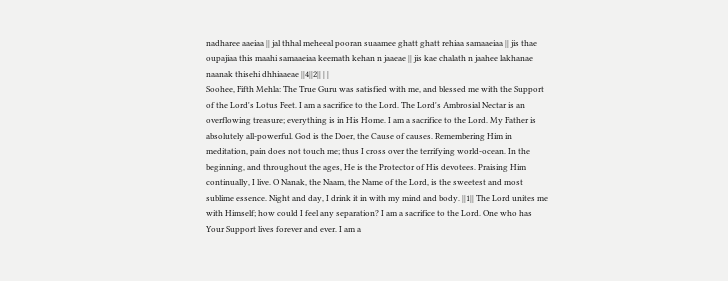nadharee aaeiaa || jal thhal meheeal pooran suaamee ghatt ghatt rehiaa samaaeiaa || jis thae oupajiaa this maahi samaaeiaa keemath kehan n jaaeae || jis kae chalath n jaahee lakhanae naanak thisehi dhhiaaeae ||4||2|| | |
Soohee, Fifth Mehla: The True Guru was satisfied with me, and blessed me with the Support of the Lord's Lotus Feet. I am a sacrifice to the Lord. The Lord's Ambrosial Nectar is an overflowing treasure; everything is in His Home. I am a sacrifice to the Lord. My Father is absolutely all-powerful. God is the Doer, the Cause of causes. Remembering Him in meditation, pain does not touch me; thus I cross over the terrifying world-ocean. In the beginning, and throughout the ages, He is the Protector of His devotees. Praising Him continually, I live. O Nanak, the Naam, the Name of the Lord, is the sweetest and most sublime essence. Night and day, I drink it in with my mind and body. ||1|| The Lord unites me with Himself; how could I feel any separation? I am a sacrifice to the Lord. One who has Your Support lives forever and ever. I am a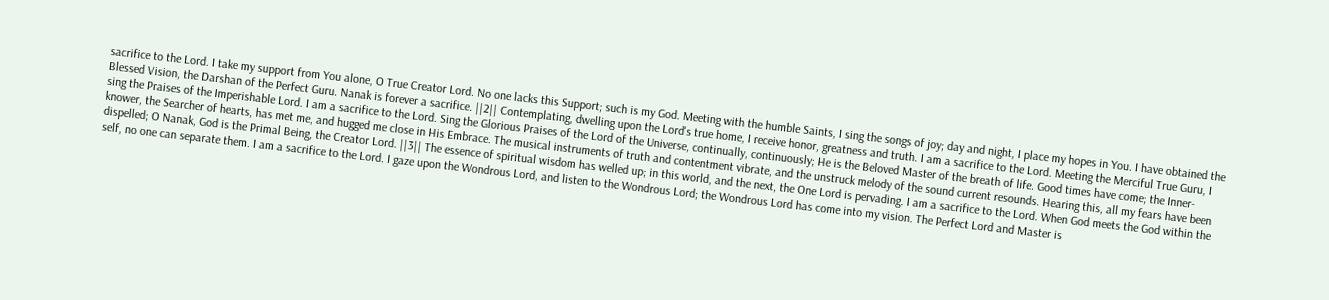sacrifice to the Lord. I take my support from You alone, O True Creator Lord. No one lacks this Support; such is my God. Meeting with the humble Saints, I sing the songs of joy; day and night, I place my hopes in You. I have obtained the Blessed Vision, the Darshan of the Perfect Guru. Nanak is forever a sacrifice. ||2|| Contemplating, dwelling upon the Lord's true home, I receive honor, greatness and truth. I am a sacrifice to the Lord. Meeting the Merciful True Guru, I sing the Praises of the Imperishable Lord. I am a sacrifice to the Lord. Sing the Glorious Praises of the Lord of the Universe, continually, continuously; He is the Beloved Master of the breath of life. Good times have come; the Inner-knower, the Searcher of hearts, has met me, and hugged me close in His Embrace. The musical instruments of truth and contentment vibrate, and the unstruck melody of the sound current resounds. Hearing this, all my fears have been dispelled; O Nanak, God is the Primal Being, the Creator Lord. ||3|| The essence of spiritual wisdom has welled up; in this world, and the next, the One Lord is pervading. I am a sacrifice to the Lord. When God meets the God within the self, no one can separate them. I am a sacrifice to the Lord. I gaze upon the Wondrous Lord, and listen to the Wondrous Lord; the Wondrous Lord has come into my vision. The Perfect Lord and Master is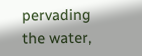pervading the water,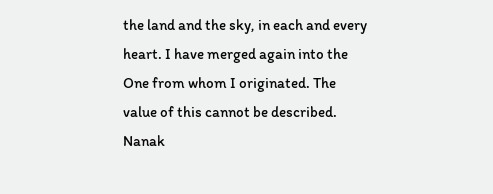the land and the sky, in each and every heart. I have merged again into the One from whom I originated. The value of this cannot be described. Nanak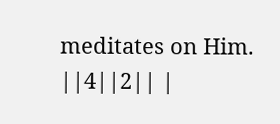meditates on Him. ||4||2|| |